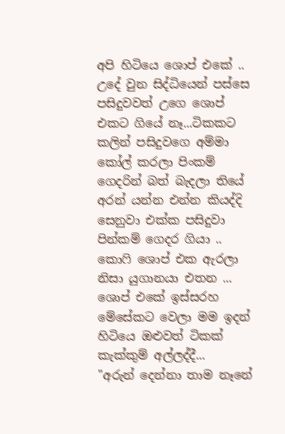අපි හිටියෙ ශොප් එකේ .. උදේ වුන සිද්ධියෙන් පස්සෙ පසිදුවවත් උගෙ ශොප් එකට ගියේ නෑ...ටිකකට කලින් පසිදුවගෙ අම්මා කෝල් කරලා පිංකම් ගෙදරින් බත් බැදලා තියේ අරන් යන්න එන්න කියද්දි සෙනුවා එක්ක පසිදුවා පින්කම් ගෙදර ගියා .. කොෆි ශොප් එක ඇරලා නිසා යුගානයා එතන ... ශොප් එකේ ඉස්සරහ මේසේකට වෙලා මම ඉදන් හිටියෙ ඔළුවත් ටිකක් කැක්කුම් අල්ලද්දී...
"අරුන් දෙන්නා තාම නෑනේ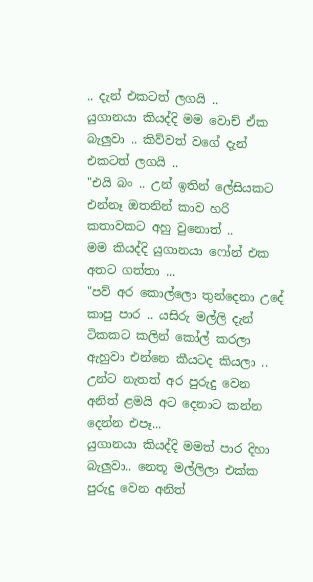.. දැන් එකටත් ලගයි ..
යුගානයා කියද්දි මම වොච් ඒක බැලුවා .. කිව්වත් වගේ දැන් එකටත් ලගයි ..
"එයි බං .. උන් ඉතින් ලේසියකට එන්නෑ ඔතනින් කාව හරි කතාවකට අහු වුනොත් ..
මම කියද්දි යුගානයා ෆෝන් එක අතට ගත්තා ...
"පව් අර කොල්ලො තුන්දෙනා උදේ කාපු පාර .. යසිරු මල්ලි දැන් ටිකකට කලින් කෝල් කරලා ඇහුවා එන්නෙ කීයටද කියලා .. උන්ට නැතත් අර පුරුදු වෙන අනිත් ළමයි අට දෙනාට කන්න දෙන්න එපෑ...
යුගානයා කියද්දි මමත් පාර දිහා බැලුවා.. නෙතූ මල්ලිලා එක්ක පුරුදු වෙන අනිත්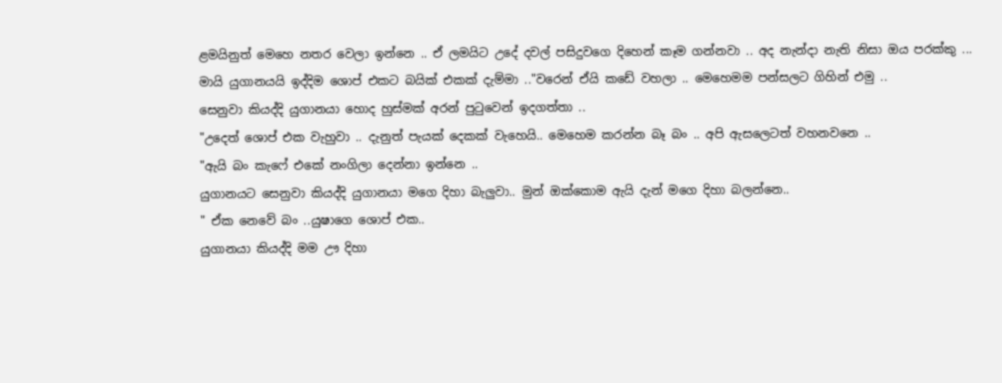ළමයිනුත් මෙහෙ නතර වෙලා ඉන්නෙ .. ඒ ලමයිට උදේ දවල් පසිදුවගෙ දිහෙන් කෑම ගන්නවා .. අද නැන්දා නැති නිසා ඔය පරක්කු ...
මායි යුගානයයි ඉද්දිම ශොප් එකට බයික් එකක් දැම්මා .."වරෙන් ඒයි කඩේ වහලා .. මෙහෙමම පන්සලට ගිහින් එමු ..
සෙනුවා කියද්දි යුගානයා හොද හුස්මක් අරන් පුටුවෙන් ඉදගත්තා ..
"උදෙත් ශොප් එක වැහුවා .. දැනුත් පැයක් දෙකක් වැහෙයි.. මෙහෙම කරන්න බෑ බං .. අපි ඇසලෙටත් වහනවනෙ ..
"ඇයි බං කැෆේ එකේ නංගිලා දෙන්නා ඉන්නෙ ..
යුගානයට සෙනුවා කියද්දි යුගානයා මගෙ දිහා බැලුවා.. මුන් ඔක්කොම ඇයි දැන් මගෙ දිහා බලන්නෙ..
" ඒක නෙවේ බං ..යුෂාගෙ ශොප් එක..
යුගානයා කියද්දි මම ඌ දිහා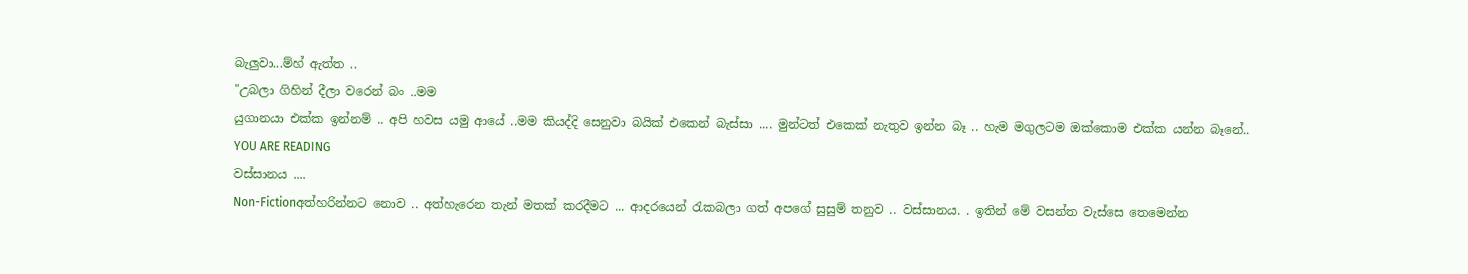බැලුවා...ම්හ් ඇත්ත ..
"උබලා ගිහින් දීලා වරෙන් බං ..මම
යුගානයා එක්ක ඉන්නම් .. අපි හවස යමු ආයේ ..මම කියද්දි සෙනුවා බයික් එකෙන් බැස්සා .... මුන්ටත් එකෙක් නැතුව ඉන්න බෑ .. හැම මගුලටම ඔක්කොම එක්ක යන්න බෑනේ..
YOU ARE READING
වස්සානය ....
Non-Fictionඅත්හරින්නට නොව .. අත්හැරෙන තැන් මතක් කරදීමට ... ආදරයෙන් රැකබලා ගත් අපගේ සුසුම් තනුව .. වස්සානය. . ඉතින් මේ වසන්ත වැස්සෙ තෙමෙන්න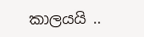කාලයයි ..